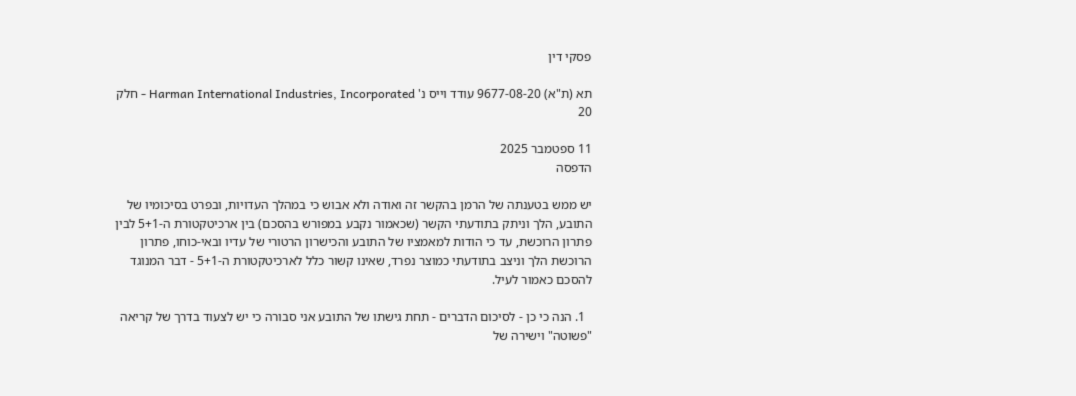פסקי דין

תא (ת"א) 9677-08-20 עודד וייס נ' Harman International Industries, Incorporated - חלק 20

11 ספטמבר 2025
הדפסה

יש ממש בטענתה של הרמן בהקשר זה ואודה ולא אבוש כי במהלך העדויות, ובפרט בסיכומיו של התובע, הלך וניתק בתודעתי הקשר (שכאמור נקבע במפורש בהסכם) בין ארכיטקטורת ה-5+1 לבין פתרון הרוכשת, עד כי הודות למאמציו של התובע והכישרון הרטורי של עדיו ובאי-כוחו, פתרון הרוכשת הלך וניצב בתודעתי כמוצר נפרד, שאינו קשור כלל לארכיטקטורת ה-5+1 - דבר המנוגד להסכם כאמור לעיל.

  1. הנה כי כן - לסיכום הדברים - תחת גישתו של התובע אני סבורה כי יש לצעוד בדרך של קריאה "פשוטה" וישירה של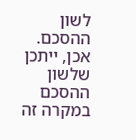לשון ההסכם. אכן, ייתכן שלשון ההסכם במקרה זה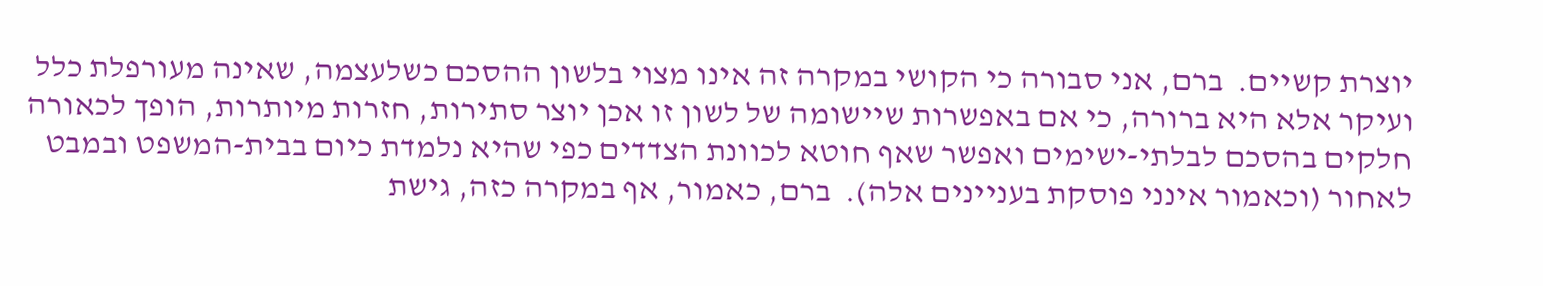יוצרת קשיים.  ברם, אני סבורה כי הקושי במקרה זה אינו מצוי בלשון ההסכם כשלעצמה, שאינה מעורפלת כלל ועיקר אלא היא ברורה, כי אם באפשרות שיישומה של לשון זו אכן יוצר סתירות, חזרות מיותרות, הופך לכאורה חלקים בהסכם לבלתי-ישימים ואפשר שאף חוטא לכוונת הצדדים כפי שהיא נלמדת כיום בבית-המשפט ובמבט לאחור (וכאמור אינני פוסקת בעניינים אלה).  ברם, כאמור, אף במקרה כזה, גישת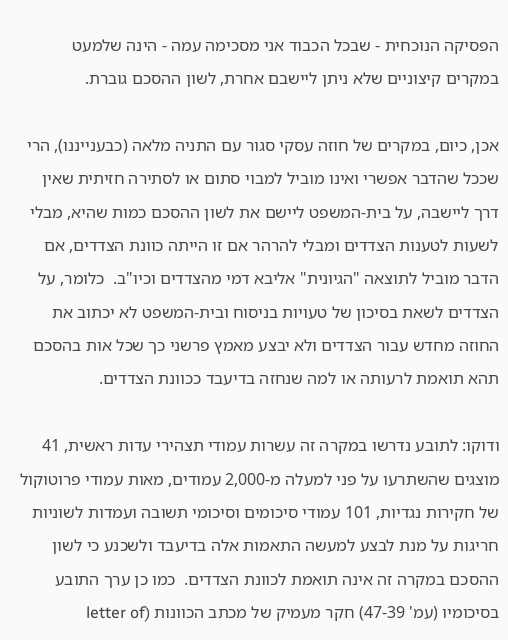הפסיקה הנוכחית - שבכל הכבוד אני מסכימה עמה - הינה שלמעט במקרים קיצוניים שלא ניתן ליישבם אחרת, לשון ההסכם גוברת.

אכן, כיום, במקרים של חוזה עסקי סגור עם התניה מלאה (כבענייננו), הרי שככל שהדבר אפשרי ואינו מוביל למבוי סתום או לסתירה חזיתית שאין דרך ליישבה, על בית-המשפט ליישם את לשון ההסכם כמות שהיא, מבלי לשעות לטענות הצדדים ומבלי להרהר אם זו הייתה כוונת הצדדים, אם הדבר מוביל לתוצאה "הגיונית" אליבא דמי מהצדדים וכיו"ב.  כלומר, על הצדדים לשאת בסיכון של טעויות בניסוח ובית-המשפט לא יכתוב את החוזה מחדש עבור הצדדים ולא יבצע מאמץ פרשני כך שכל אות בהסכם תהא תואמת לרעותה או למה שנחזה בדיעבד ככוונת הצדדים.

ודוקו: לתובע נדרשו במקרה זה עשרות עמודי תצהירי עדות ראשית, 41 מוצגים שהשתרעו על פני למעלה מ-2,000 עמודים, מאות עמודי פרוטוקול של חקירות נגדיות, 101 עמודי סיכומים וסיכומי תשובה ועמדות לשוניות חריגות על מנת לבצע למעשה התאמות אלה בדיעבד ולשכנע כי לשון ההסכם במקרה זה אינה תואמת לכוונת הצדדים.  כמו כן ערך התובע בסיכומיו (עמ' 47-39) חקר מעמיק של מכתב הכוונות (letter of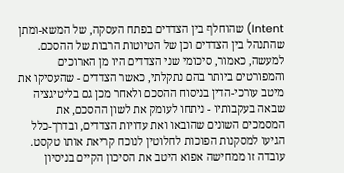Intent) שהוחלף בין הצדדים בפתח העסקה, של המשא-ומתן שהתנהל בין הצדדים וכן של הטיוטות הרבות של ההסכם.  למעשה, כאמור, סיכומי שני הצדדים היו מן הארוכים והמפורטים ביותר בהם נתקלתי, כאשר הצדדים - שהעסיקו את מיטב עורכי-הדין בניסוח ההסכם ולאחר מכן גם בליטיגציה שבאה בעקבותיו - ניתחו לעומק את לשון ההסכם, את המסמכים השונים שהובאו ואת עדויות הצדדים, ובדרך-כלל הגיעו למסקנות הפוכות לחלוטין לנוכח קריאת אותו טקסט.  עובדה זו ממחישה אפוא היטב את הסיכון הקיים בניסיון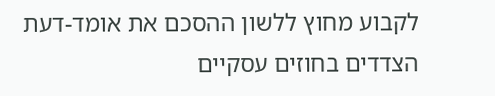לקבוע מחוץ ללשון ההסכם את אומד-דעת הצדדים בחוזים עסקיים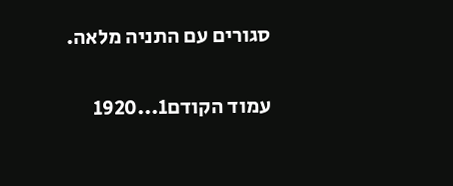סגורים עם התניה מלאה.

עמוד הקודם1...1920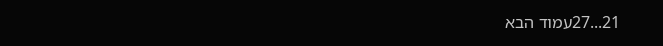21...27עמוד הבא